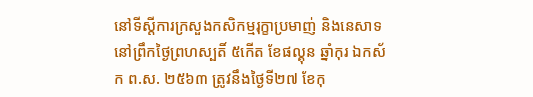នៅទីស្តីការក្រសួងកសិកម្មរុក្ខាប្រមាញ់ និងនេសាទ នៅព្រឹកថ្ងៃព្រហស្បតិ៍ ៥កើត ខែផល្គុន ឆ្នាំកុរ ឯកស័ក ព.ស. ២៥៦៣ ត្រូវនឹងថ្ងៃទី២៧ ខែកុ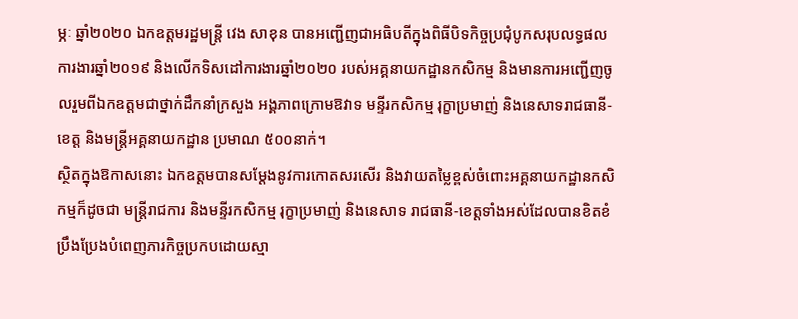ម្ភៈ ឆ្នាំ២០២០ ឯកឧត្តមរដ្ឋមន្រ្តី វេង សាខុន បានអញ្ជើញជាអធិបតីក្នុងពិធីបិទកិច្ចប្រជុំបូកសរុបលទ្ធផលការងារឆ្នាំ២០១៩ និងលើកទិសដៅការងារឆ្នាំ២០២០ របស់អគ្គនាយកដ្ឋានកសិកម្ម និងមានការអញ្ជើញចូលរួមពីឯកឧត្តមជាថ្នាក់ដឹកនាំក្រសួង អង្គភាពក្រោមឱវាទ មន្ទីរកសិកម្ម រុក្ខាប្រមាញ់ និងនេសាទរាជធានី-ខេត្ត និងមន្រ្តីអគ្គនាយកដ្ឋាន ប្រមាណ ៥០០នាក់។
ស្ថិតក្នុងឱកាសនោះ ឯកឧត្តមបានសម្តែងនូវការកោតសរសើរ និងវាយតម្លៃខ្ពស់ចំពោះអគ្គនាយកដ្ឋានកសិកម្មក៏ដូចជា មន្រ្តីរាជការ និងមន្ទីរកសិកម្ម រុក្ខាប្រមាញ់ និងនេសាទ រាជធានី-ខេត្តទាំងអស់ដែលបានខិតខំប្រឹងប្រែងបំពេញភារកិច្ចប្រកបដោយស្មា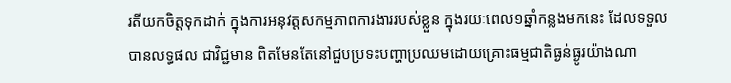រតីយកចិត្តទុកដាក់ ក្នុងការអនុវត្តសកម្មភាពការងាររបស់ខ្លួន ក្នុងរយៈពេល១ឆ្នាំកន្លងមកនេះ ដែលទទួលបានលទ្ធផល ជាវិជ្ជមាន ពិតមែនតែនៅជួបប្រទះបញ្ហាប្រឈមដោយគ្រោះធម្មជាតិធ្ងន់ធ្ងូរយ៉ាងណា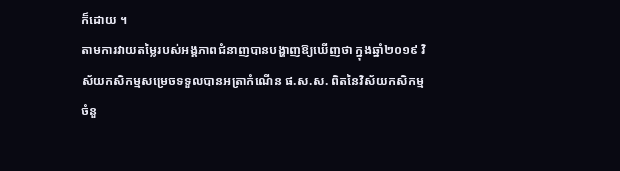ក៏ដោយ ។
តាមការវាយតម្លៃរបស់អង្គភាពជំនាញបានបង្ហាញឱ្យឃើញថា ក្នុងឆ្នាំ២០១៩ វិស័យកសិកម្មសម្រេចទទួលបានអត្រាកំណើន ផ.ស.ស. ពិតនៃវិស័យកសិកម្ម ចំនួ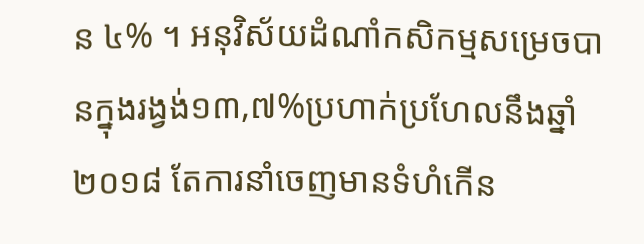ន ៤% ។ អនុវិស័យដំណាំកសិកម្មសម្រេចបានក្នុងរង្វង់១៣,៧%ប្រហាក់ប្រហែលនឹងឆ្នាំ២០១៨ តែការនាំចេញមានទំហំកើន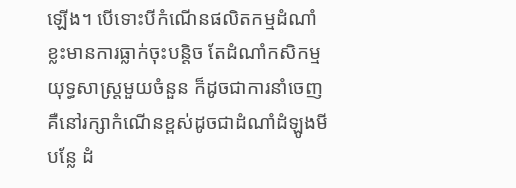ឡើង។ បើទោះបីកំណើនផលិតកម្មដំណាំខ្លះមានការធ្លាក់ចុះបន្តិច តែដំណាំកសិកម្មយុទ្ធសាស្រ្តមួយចំនួន ក៏ដូចជាការនាំចេញគឺនៅរក្សាកំណើនខ្ពស់ដូចជាដំណាំដំឡូងមី បន្លែ ដំ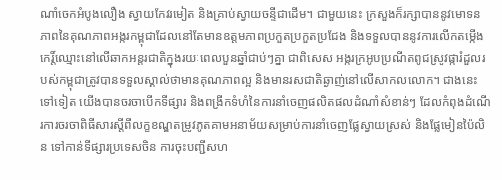ណាំចេកអំបូងលឿង ស្វាយកែវរមៀត និងគ្រាប់ស្វាយចន្ទីជាដើម។ ជាមួយនេះ ក្រសួងក៏រក្សាបាននូវមោទនភាពនៃគុណភាពអង្ករកម្ពុជាដែលនៅតែមានឧត្តមភាពប្រកួតប្រកួតប្រជែង និងទទួលបាននូវការលើកតម្កើងកេរិ៍្តឈ្មោះនៅលើឆាកអន្តរជាតិក្នុងរយៈពេលបួនឆ្នាំជាប់ៗគ្នា ជាពិសេស អង្ករក្រអូបប្រណីតពូជស្រូវផ្ការំដួលរបស់កម្ពុជាត្រូវបានទទួលស្គាល់ថាមានគុណភាពល្អ និងមានរសជាតិឆ្ងាញ់នៅលើសាកលលោក។ ជាងនេះទៅទៀត យើងបានចរចាបើកទីផ្សារ និងពង្រីកទំហំនៃការនាំចេញផលិតផលដំណាំសំខាន់ៗ ដែលកំពុងដំណើរការចរចាពិធីសារស្តីពីលក្ខខណ្ឌតម្រូវភូតគាមអនាម័យសម្រាប់ការនាំចេញផ្លែស្វាយស្រស់ និងផ្លែមៀនប៉ៃលិន ទៅកាន់ទីផ្សារប្រទេសចិន ការចុះបញ្ជីសហ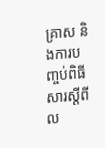គ្រាស និងការបញ្ចប់ពិធីសារស្តីពីល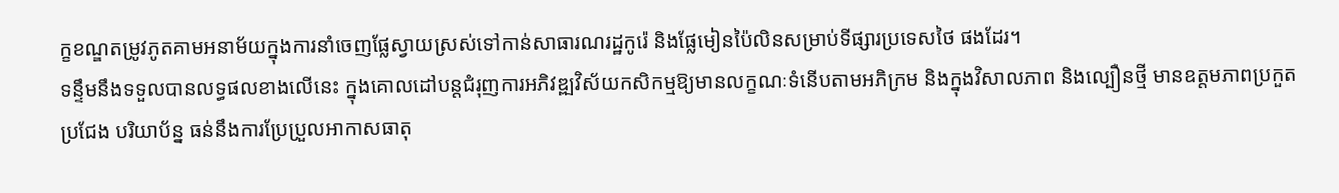ក្ខខណ្ឌតម្រូវភូតគាមអនាម័យក្នុងការនាំចេញផ្លែស្វាយស្រស់ទៅកាន់សាធារណរដ្ឋកូរ៉េ និងផ្លែមៀនប៉ៃលិនសម្រាប់ទីផ្សារប្រទេសថៃ ផងដែរ។
ទន្ទឹមនឹងទទួលបានលទ្ធផលខាងលើនេះ ក្នុងគោលដៅបន្តជំរុញការអភិវឌ្ឍវិស័យកសិកម្មឱ្យមានលក្ខណៈទំនើបតាមអភិក្រម និងក្នុងវិសាលភាព និងល្បឿនថ្មី មានឧត្តមភាពប្រកួតប្រជែង បរិយាប័ន្ន ធន់នឹងការប្រែប្រួលអាកាសធាតុ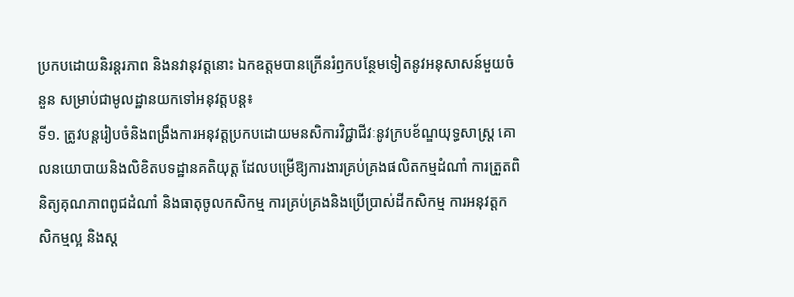ប្រកបដោយនិរន្តរភាព និងនវានុវត្តនោះ ឯកឧត្តមបានក្រើនរំឭកបន្ថែមទៀតនូវអនុសាសន៍មួយចំនួន សម្រាប់ជាមូលដ្ឋានយកទៅអនុវត្តបន្ត៖
ទី១. ត្រូវបន្តរៀបចំនិងពង្រឹងការអនុវត្តប្រកបដោយមនសិការវិជ្ជាជីវៈនូវក្របខ័ណ្ឌយុទ្ធសាស្ត្រ គោលនយោបាយនិងលិខិតបទដ្ឋានគតិយុត្ត ដែលបម្រើឱ្យការងារគ្រប់គ្រងផលិតកម្មដំណាំ ការត្រួតពិនិត្យគុណភាពពូជដំណាំ និងធាតុចូលកសិកម្ម ការគ្រប់គ្រងនិងប្រើប្រាស់ដីកសិកម្ម ការអនុវត្តកសិកម្មល្អ និងស្ត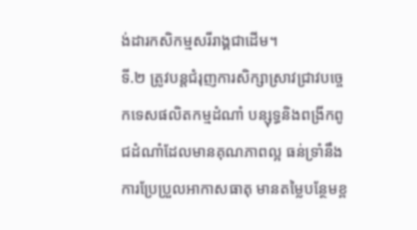ង់ដារកសិកម្មសរីរាង្គជាដើម។
ទី.២ ត្រូវបន្តជំរុញការសិក្សាស្រាវជ្រាវបច្ចេកទេសផលិតកម្មដំណាំ បន្សុទ្ធនិងពង្រីកពូជដំណាំដែលមានគុណភាពល្អ ធន់ទ្រាំនឹងការប្រែប្រួលអាកាសធាតុ មានតម្លៃបន្ថែមខ្ព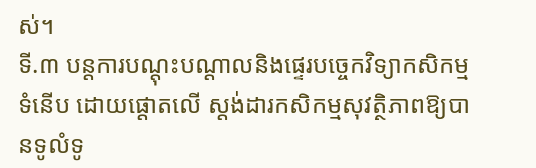ស់។
ទី.៣ បន្តការបណ្តុះបណ្តាលនិងផ្ទេរបច្ចេកវិទ្យាកសិកម្មទំនើប ដោយផ្តោតលើ ស្តង់ដារកសិកម្មសុវត្ថិភាពឱ្យបានទូលំទូ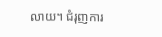លាយ។ ជំរុញការ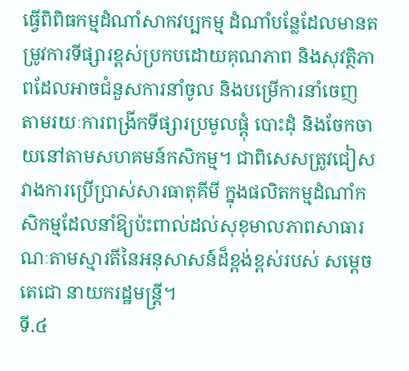ធ្វើពិពិធកម្មដំណាំសាកវប្បកម្ម ដំណាំបន្លែដែលមានតម្រូវការទីផ្សារខ្ពស់ប្រកបដោយគុណភាព និងសុវត្ថិភាពដែលអាចជំនួសការនាំចូល និងបម្រើការនាំចេញ តាមរយៈការពង្រីកទីផ្សារប្រមូលផ្តុំ បោះដុំ និងចែកចាយនៅតាមសហគមន៍កសិកម្ម។ ជាពិសេសត្រូវជៀសវាងការប្រើប្រាស់សារធាតុគីមី ក្នុងផលិតកម្មដំណាំកសិកម្មដែលនាំឱ្យប៉ះពាល់ដល់សុខុមាលភាពសាធារណៈតាមស្មារតីនៃអនុសាសន៍ដ៏ខ្ពង់ខ្ពស់របស់ សម្តេចតេជោ នាយករដ្ឋមន្រ្តី។
ទី.៤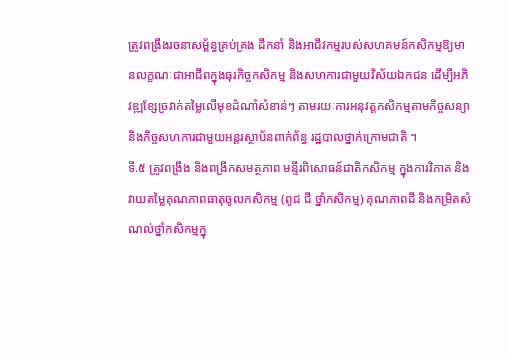ត្រូវពង្រឹងរចនាសម្ព័ន្ធគ្រប់គ្រង ដឹកនាំ និងអាជីវកម្មរបស់សហគមន៍កសិកម្មឱ្យមានលក្ខណៈជាអាជីពក្នុងធុរកិច្ចកសិកម្ម និងសហការជាមួយវិស័យឯកជន ដើម្បីអភិវឌ្ឍខ្សែច្រវាក់តម្លៃលើមុខដំណាំសំខាន់ៗ តាមរយៈការអនុវត្តកសិកម្មតាមកិច្ចសន្យា និងកិច្ចសហការជាមួយអន្តរស្ថាប័នពាក់ព័ន្ធ រដ្ឋបាលថ្នាក់ក្រោមជាតិ ។
ទី.៥ ត្រូវពង្រឹង និងពង្រីកសមត្ថភាព មន្ទីរពិសោធន៍ជាតិកសិកម្ម ក្នុងការវិភាគ និងវាយតម្លៃគុណភាពធាតុចូលកសិកម្ម (ពូជ ជី ថ្នាំកសិកម្ម) គុណភាពដី និងកម្រិតសំណល់ថ្នាំកសិកម្មក្នុ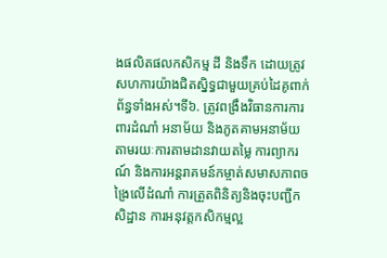ងផលិតផលកសិកម្ម ដី និងទឹក ដោយត្រូវសហការយ៉ាងជិតស្និទ្ធជាមួយគ្រប់ដៃគូពាក់ព័ន្ធទាំងអស់។ទី៦. ត្រូវពង្រឹងវិធានការការពារដំណាំ អនាម័យ និងភូតគាមអនាម័យ តាមរយៈការតាមដានវាយតម្លៃ ការព្យាករណ៍ និងការអន្តរាគមន៍កម្ចាត់សមាសភាពចង្រៃលើដំណាំ ការត្រួតពិនិត្យនិងចុះបញ្ជីកសិដ្ឋាន ការអនុវត្តកសិកម្មល្អ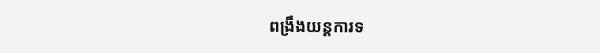ពង្រឹងយន្តការទ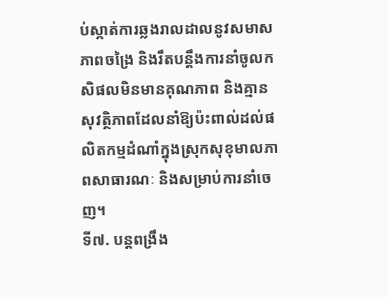ប់ស្កាត់ការឆ្លងរាលដាលនូវសមាសភាពចង្រៃ និងរឹតបន្តឹងការនាំចូលកសិផលមិនមានគុណភាព និងគ្មានសុវត្ថិភាពដែលនាំឱ្យប៉ះពាល់ដល់ផលិតកម្មដំណាំក្នុងស្រុកសុខុមាលភាពសាធារណៈ និងសម្រាប់ការនាំចេញ។
ទី៧. បន្តពង្រឹង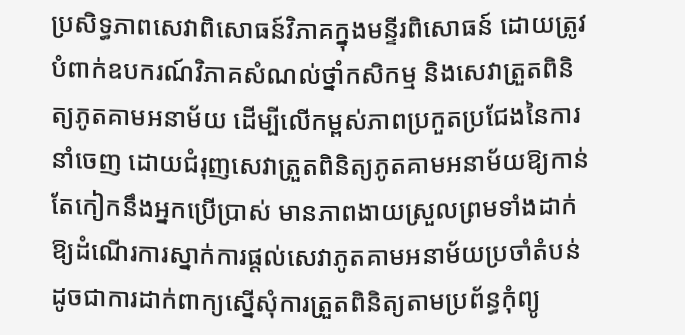ប្រសិទ្ធភាពសេវាពិសោធន៍វិភាគក្នុងមន្ទីរពិសោធន៍ ដោយត្រូវបំពាក់ឧបករណ៍វិភាគសំណល់ថ្នាំកសិកម្ម និងសេវាត្រួតពិនិត្យភូតគាមអនាម័យ ដើម្បីលើកម្ពស់ភាពប្រកួតប្រជែងនៃការនាំចេញ ដោយជំរុញសេវាត្រួតពិនិត្យភូតគាមអនាម័យឱ្យកាន់តែកៀកនឹងអ្នកប្រើប្រាស់ មានភាពងាយស្រួលព្រមទាំងដាក់ឱ្យដំណើរការស្នាក់ការផ្តល់សេវាភូតគាមអនាម័យប្រចាំតំបន់ ដូចជាការដាក់ពាក្យស្នើសុំការត្រួតពិនិត្យតាមប្រព័ន្ធកុំព្យូ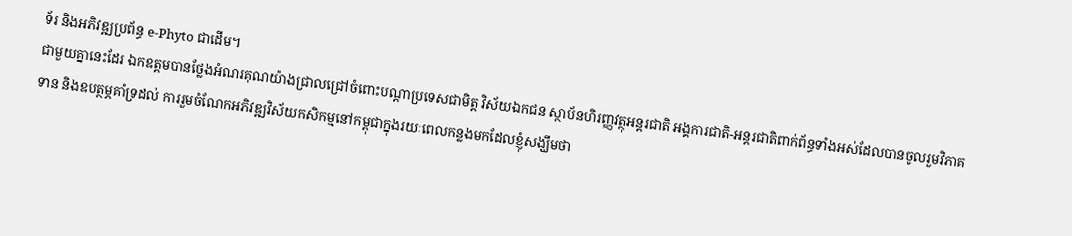ទ័រ និងអភិវឌ្ឍប្រព័ន្ធ e-Phyto ជាដើម។
ជាមួយគ្នានេះដែរ ឯកឧត្តមបានថ្លែងអំណរគុណយ៉ាងជ្រាលជ្រៅចំពោះបណ្តាប្រទេសជាមិត្ត វិស័យឯកជន ស្ថាប័នហិរញ្ញវត្ថុអន្តរជាតិ អង្គការជាតិ-អន្តរជាតិពាក់ព័ន្ធទាំងអស់ដែលបានចូលរួមវិភាគទាន និងឧបត្ថម្ភគាំទ្រដល់ ការរួមចំណែកអភិវឌ្ឍវិស័យកសិកម្មនៅកម្ពុជាក្នុងរយៈពេលកន្លងមកដែលខ្ញុំសង្ឃឹមថា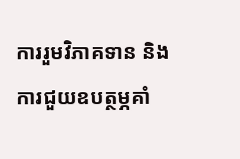ការរួមវិភាគទាន និងការជួយឧបត្ថម្ភគាំ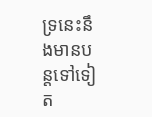ទ្រនេះនឹងមានបន្តទៅទៀត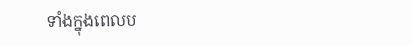ទាំងក្នុងពេលប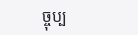ច្ចុប្ប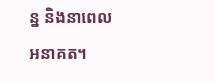ន្ន និងនាពេលអនាគត។